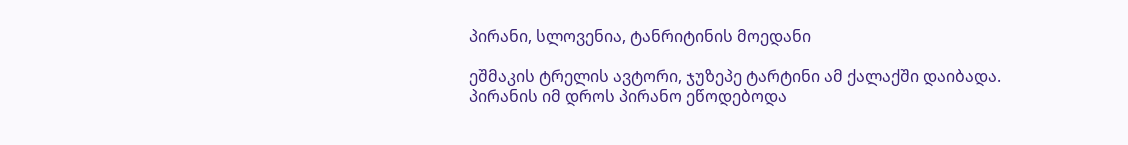პირანი, სლოვენია, ტანრიტინის მოედანი

ეშმაკის ტრელის ავტორი, ჯუზეპე ტარტინი ამ ქალაქში დაიბადა. პირანის იმ დროს პირანო ეწოდებოდა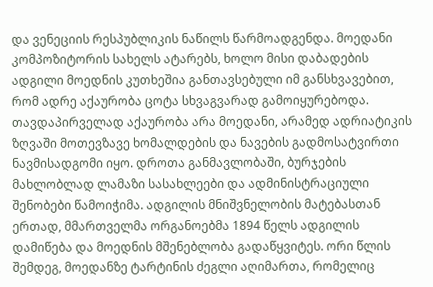და ვენეციის რესპუბლიკის ნაწილს წარმოადგენდა. მოედანი კომპოზიტორის სახელს ატარებს, ხოლო მისი დაბადების ადგილი მოედნის კუთხეშია განთავსებული იმ განსხვავებით, რომ ადრე აქაურობა ცოტა სხვაგვარად გამოიყურებოდა. თავდაპირველად აქაურობა არა მოედანი, არამედ ადრიატიკის ზღვაში მოთევზავე ხომალდების და ნავების გადმოსატვირთი ნავმისადგომი იყო. დროთა განმავლობაში, ბურჯების მახლობლად ლამაზი სასახლეები და ადმინისტრაციული შენობები წამოიჭიმა. ადგილის მნიშვნელობის მატებასთან ერთად, მმართველმა ორგანოებმა 1894 წელს ადგილის დამიწება და მოედნის მშენებლობა გადაწყვიტეს. ორი წლის შემდეგ, მოედანზე ტარტინის ძეგლი აღიმართა, რომელიც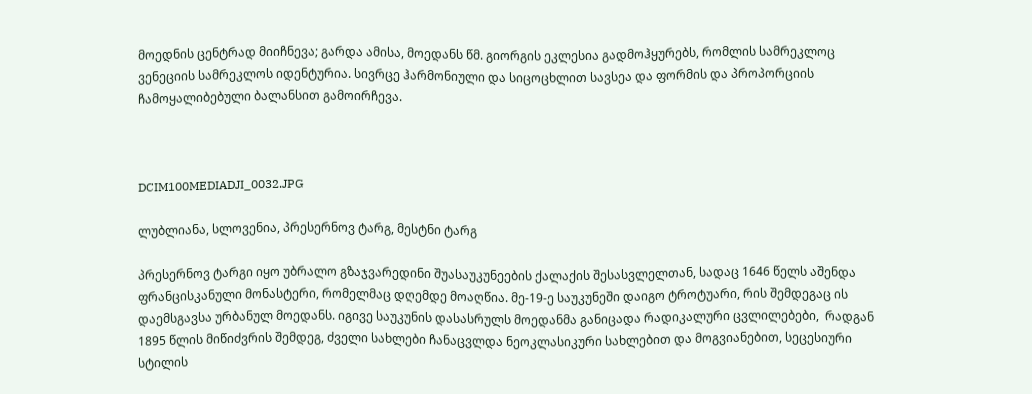მოედნის ცენტრად მიიჩნევა; გარდა ამისა, მოედანს წმ. გიორგის ეკლესია გადმოჰყურებს, რომლის სამრეკლოც ვენეციის სამრეკლოს იდენტურია. სივრცე ჰარმონიული და სიცოცხლით სავსეა და ფორმის და პროპორციის ჩამოყალიბებული ბალანსით გამოირჩევა.



DCIM100MEDIADJI_0032.JPG

ლუბლიანა, სლოვენია, პრესერნოვ ტარგ, მესტნი ტარგ

პრესერნოვ ტარგი იყო უბრალო გზაჯვარედინი შუასაუკუნეების ქალაქის შესასვლელთან, სადაც 1646 წელს აშენდა ფრანცისკანული მონასტერი, რომელმაც დღემდე მოაღწია. მე-19-ე საუკუნეში დაიგო ტროტუარი, რის შემდეგაც ის დაემსგავსა ურბანულ მოედანს. იგივე საუკუნის დასასრულს მოედანმა განიცადა რადიკალური ცვლილებები,  რადგან 1895 წლის მიწიძვრის შემდეგ, ძველი სახლები ჩანაცვლდა ნეოკლასიკური სახლებით და მოგვიანებით, სეცესიური სტილის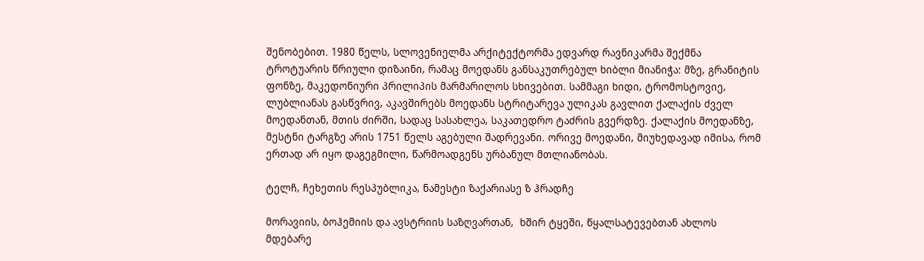შენობებით. 1980 წელს, სლოვენიელმა არქიტექტორმა ედვარდ რავნიკარმა შექმნა ტროტუარის წრიული დიზაინი, რამაც მოედანს განსაკუთრებულ ხიბლი მიანიჭა: მზე, გრანიტის ფონზე, მაკედონიური პრილიპის მარმარილოს სხივებით. სამმაგი ხიდი, ტრომოსტოვიე, ლუბლიანას გასწვრივ, აკავშირებს მოედანს სტრიტარევა ულიკას გავლით ქალაქის ძველ მოედანთან, მთის ძირში, სადაც სასახლეა, საკათედრო ტაძრის გვერდზე. ქალაქის მოედანზე, მესტნი ტარგზე არის 1751 წელს აგებული შადრევანი. ორივე მოედანი, მიუხედავად იმისა, რომ ერთად არ იყო დაგეგმილი, წარმოადგენს ურბანულ მთლიანობას.

ტელჩ, ჩეხეთის რესპუბლიკა, ნამესტი ზაქარიასე ზ ჰრადჩე

მორავიის, ბოჰემიის და ავსტრიის საზღვართან,  ხშირ ტყეში, წყალსატევებთან ახლოს მდებარე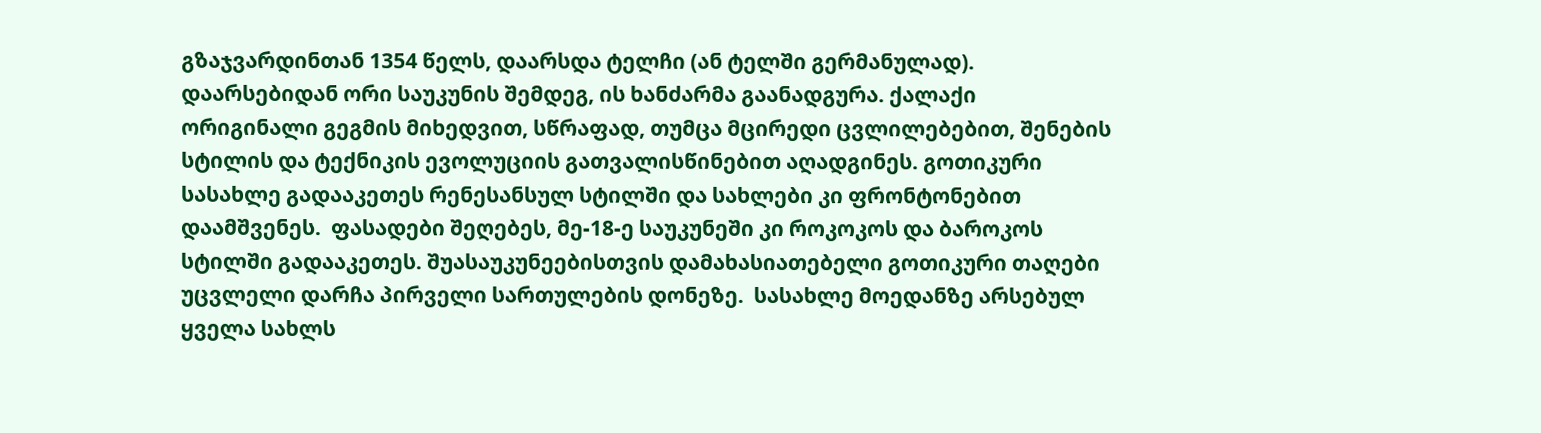გზაჯვარდინთან 1354 წელს, დაარსდა ტელჩი (ან ტელში გერმანულად). დაარსებიდან ორი საუკუნის შემდეგ, ის ხანძარმა გაანადგურა. ქალაქი ორიგინალი გეგმის მიხედვით, სწრაფად, თუმცა მცირედი ცვლილებებით, შენების სტილის და ტექნიკის ევოლუციის გათვალისწინებით აღადგინეს. გოთიკური სასახლე გადააკეთეს რენესანსულ სტილში და სახლები კი ფრონტონებით დაამშვენეს.  ფასადები შეღებეს, მე-18-ე საუკუნეში კი როკოკოს და ბაროკოს სტილში გადააკეთეს. შუასაუკუნეებისთვის დამახასიათებელი გოთიკური თაღები უცვლელი დარჩა პირველი სართულების დონეზე.  სასახლე მოედანზე არსებულ ყველა სახლს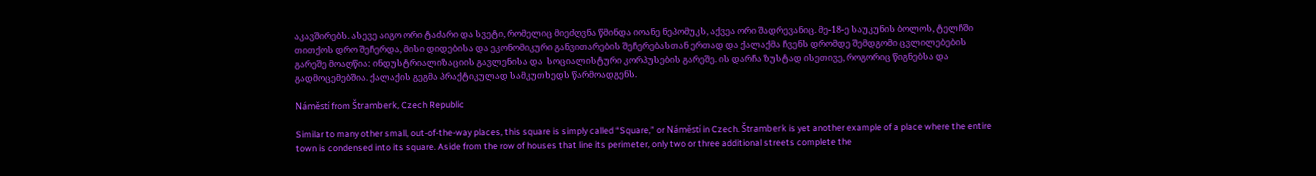აკავშირებს. ასევე აიგო ორი ტაძარი და სვეტი, რომელიც მიეძღვნა წმინდა იოანე ნეპომუკს, აქვეა ორი შადრევანიც. მე-18-ე საუკუნის ბოლოს, ტელჩში თითქოს დრო შეჩერდა, მისი დიდებისა და ეკონომიკური განვითარების შეჩერებასთან ერთად და ქალაქმა ჩვენს დრომდე შემდგომი ცვლილებების გარეშე მოაღწია: ინდუსტრიალიზაციის გავლენისა და  სოციალისტური კორპუსების გარეშე. ის დარჩა ზუსტად ისეთივე, როგორიც წიგნებსა და გადმოცემებშია. ქალაქის გეგმა პრაქტიკულად სამკუთხედს წარმოადგენს.

Náměstí from Štramberk, Czech Republic

Similar to many other small, out-of-the-way places, this square is simply called “Square,” or Náměstí in Czech. Štramberk is yet another example of a place where the entire town is condensed into its square. Aside from the row of houses that line its perimeter, only two or three additional streets complete the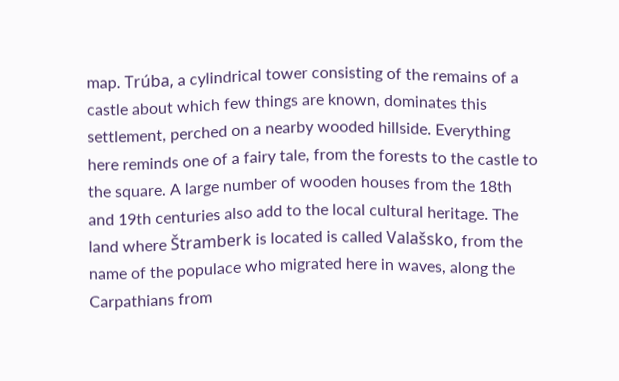map. Trúba, a cylindrical tower consisting of the remains of a castle about which few things are known, dominates this settlement, perched on a nearby wooded hillside. Everything here reminds one of a fairy tale, from the forests to the castle to the square. A large number of wooden houses from the 18th and 19th centuries also add to the local cultural heritage. The land where Štramberk is located is called Valašsko, from the name of the populace who migrated here in waves, along the Carpathians from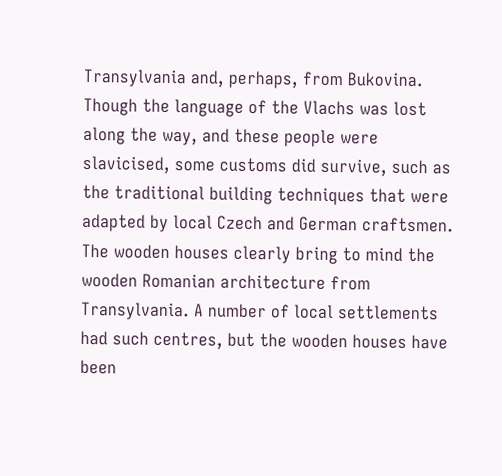Transylvania and, perhaps, from Bukovina. Though the language of the Vlachs was lost along the way, and these people were slavicised, some customs did survive, such as the traditional building techniques that were adapted by local Czech and German craftsmen. The wooden houses clearly bring to mind the wooden Romanian architecture from Transylvania. A number of local settlements had such centres, but the wooden houses have been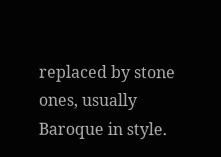replaced by stone ones, usually Baroque in style.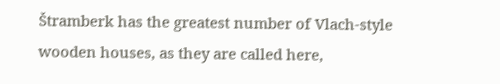Štramberk has the greatest number of Vlach-style wooden houses, as they are called here,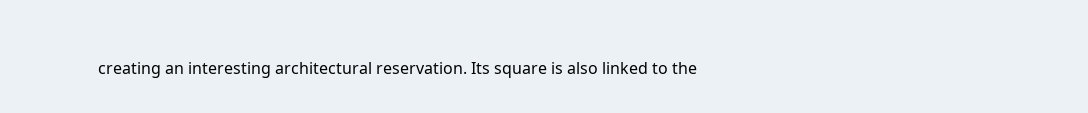creating an interesting architectural reservation. Its square is also linked to the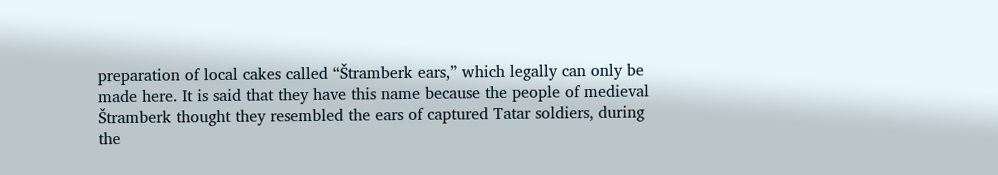preparation of local cakes called “Štramberk ears,” which legally can only be made here. It is said that they have this name because the people of medieval Štramberk thought they resembled the ears of captured Tatar soldiers, during the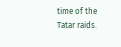time of the Tatar raids.